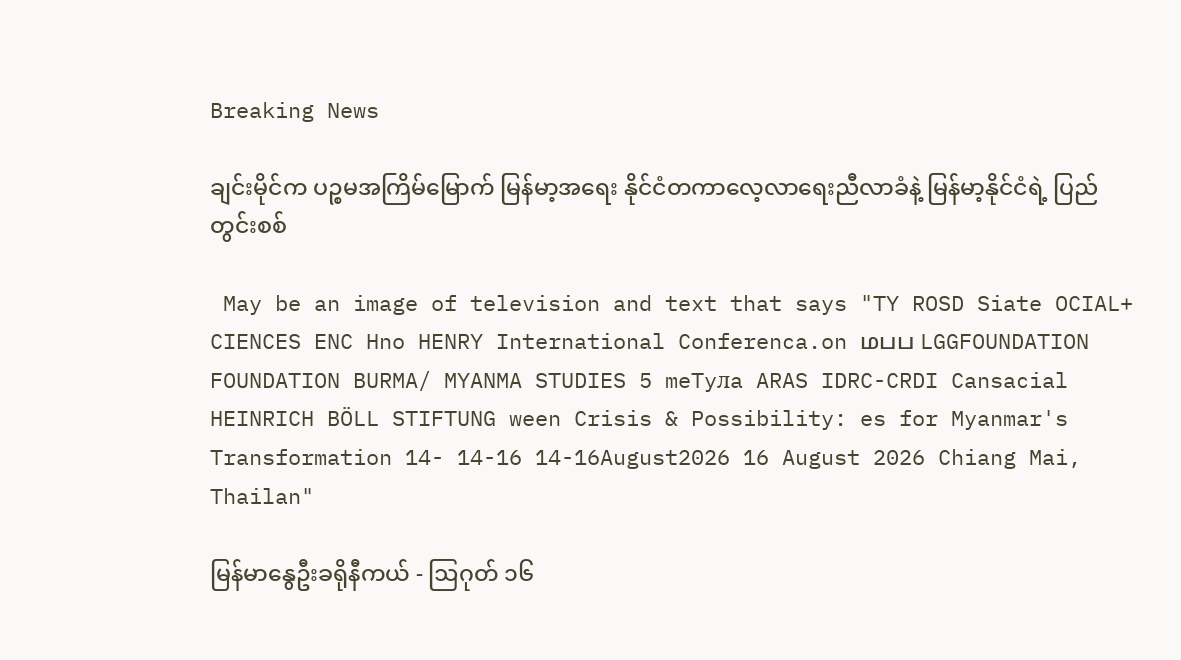Breaking News

ချင်းမိုင်က ပဉ္စမအကြိမ်မြောက် မြန်မာ့အရေး နိုင်ငံတကာလေ့လာရေးညီလာခံနဲ့ မြန်မာ့နိုင်ငံရဲ့ ပြည်တွင်းစစ်

 May be an image of television and text that says "TY ROSD Siate OCIAL+ CIENCES ENC Hno HENRY International Conferenca.on மபப LGGFOUNDATION FOUNDATION BURMA/ MYANMA STUDIES 5 meTyлa ARAS IDRC-CRDI Cansacial HEINRICH BÖLL STIFTUNG ween Crisis & Possibility: es for Myanmar's Transformation 14- 14-16 14-16August2026 16 August 2026 Chiang Mai, Thailan"

မြန်မာနွေဦးခရိုနီကယ် - ဩဂုတ် ၁၆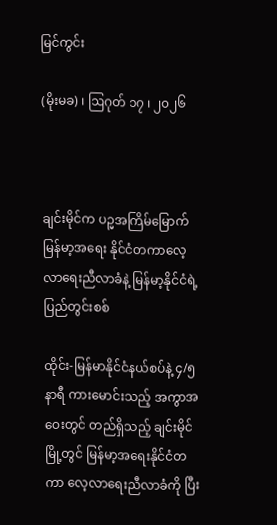မြင်ကွင်း

(မိုးမခ) ၊ ဩဂုတ် ၁၇ ၊ ၂၀၂၆



ချင်းမိုင်က ပဉ္မအကြိမ်မြောက် မြန်မာ့အရေး နိုင်ငံတကာလေ့လာရေးညီလာခံနဲ့ မြန်မာ့နိုင်ငံရဲ့ ပြည်တွင်းစစ်

ထိုင်း-မြန်မာနိုင်ငံနယ်စပ်နဲ့ ၄/၅ နာရီ ကားမောင်းသည့် အကွာအဝေးတွင် တည်ရှိသည့် ချင်းမိုင်မြို့တွင် မြန်မာ့အရေးနိုင်ငံတကာ လေ့လာရေးညီလာခံကို ပြီး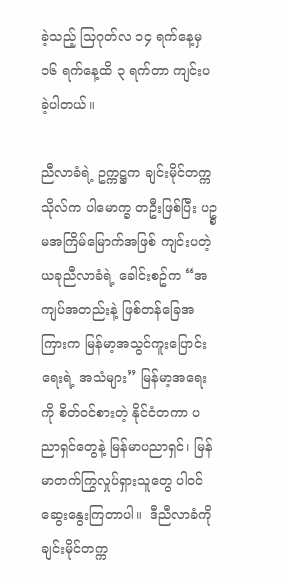ခဲ့သည့် သြဂုတ်လ ၁၄ ရက်နေ့မှ ၁၆ ရက်နေ့ထိ ၃ ရက်တာ ကျင်းပခဲ့ပါတယ်။

ညီလာခံရဲ့ ဥက္ကဋ္ဌက ချင်းမိုင်တက္ကသိုလ်က ပါမောက္ခ တဦးဖြစ်ပြီး ပဥ္စမအကြိမ်မြောက်အဖြစ် ကျင်းပတဲ့ ယခုညီလာခံရဲ့ ခေါင်းစဥ်က “အကျပ်အတည်းနဲ့ ဖြစ်တန်ခြေအကြားက မြန်မာ့အသွင်ကူးပြောင်းရေးရဲ့ အသံများ” မြန်မာ့အရေးကို စိတ်ဝင်စားတဲ့ နိုင်ငံတကာ ပညာရှင်တွေနဲ့ မြန်မာပညာရှင်၊ မြန်မာတက်ကြွလှုပ်ရှားသူတွေ ပါဝင်ဆွေးနွေးကြတာပါ။  ဒီညီလာခံကို ချင်းမိုင်တက္က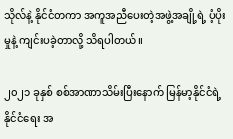သိုလ်နဲ့ နိုင်ငံတကာ အကူအညီပေးတဲ့အဖွဲ့အချို့ရဲ့ ပံ့ပိုးမှုနဲ့ ကျင်းပခဲ့တာလို့ သိရပါတယ်။

၂၀၂၁ ခုနှစ် စစ်အာဏာသိမ်းပြီးနောက် မြန်မာ့နိုင်ငံရဲ့ နိုင်ငံရေး အ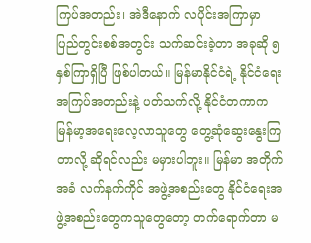ကြပ်အတည်း၊ အဲဒီနောက် လပိုင်းအကြာမှာ ပြည်တွင်းစစ်အတွင်း သက်ဆင်းခဲ့တာ အခုဆို ၅ နှစ်ကြာရှိပြီ ဖြစ်ပါတယ်။ မြန်မာနိုင်ငံရဲ့ နိုင်ငံရေးအကြပ်အတည်းနဲ့ ပတ်သက်လို့ နိုင်ငံတကာက မြန်မာ့အရေးလေ့လာသူတွေ တွေ့ဆုံဆွေးနွေးကြတာလို့ ဆိုရင်လည်း မမှားပါဘူး။ မြန်မာ အတိုက်အခံ လက်နက်ကိုင် အဖွဲ့အစည်းတွေ နိုင်ငံရေးအဖွဲ့အစည်းတွေကသူတွေတော့ တက်ရောက်တာ မ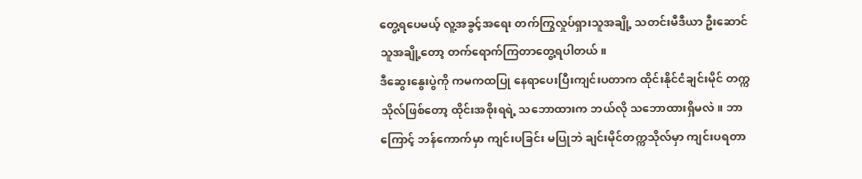တွေ့ရပေမယ့် လူ့အခွင့်အရေး တက်ကြွလှုပ်ရှားသူအချို့ သတင်းမီဒီယာ ဦးဆောင်သူအချို့တော့ တက်ရောက်ကြတာတွေ့ရပါတယ်။
ဒီဆွေးနွေးပွဲကို ကမကထပြု နေရာပေးပြီးကျင်းပတာက ထိုင်းနိုင်ငံချင်းမိုင် တက္ကသိုလ်ဖြစ်တော့ ထိုင်းအစိုးရရဲ့ သဘောထားက ဘယ်လို သဘောထားရှိမလဲ။ ဘာကြောင့် ဘန်ကောက်မှာ ကျင်းပခြင်း မပြုဘဲ ချင်းမိုင်တက္ကသိုလ်မှာ ကျင်းပရတာ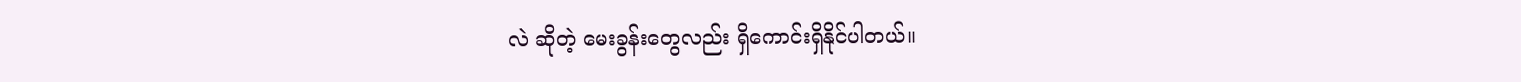လဲ ဆိုတဲ့ မေးခွန်းတွေလည်း ရှိကောင်းရှိနိုင်ပါတယ်။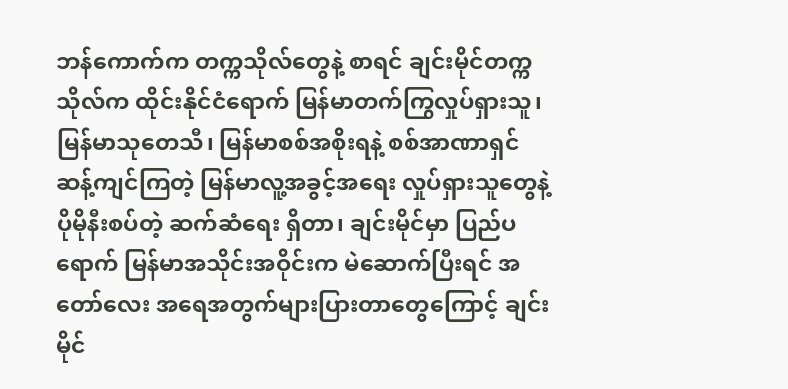ဘန်ကောက်က တက္ကသိုလ်တွေနဲ့ စာရင် ချင်းမိုင်တက္ကသိုလ်က ထိုင်းနိုင်ငံရောက် မြန်မာတက်ကြွလှုပ်ရှားသူ၊ မြန်မာသုတေသီ၊ မြန်မာစစ်အစိုးရနဲ့ စစ်အာဏာရှင် ဆန့်ကျင်ကြတဲ့ မြန်မာလူ့အခွင့်အရေး လှုပ်ရှားသူတွေနဲ့ ပိုမိုနီးစပ်တဲ့ ဆက်ဆံရေး ရှိတာ၊ ချင်းမိုင်မှာ ပြည်ပရောက် မြန်မာအသိုင်းအဝိုင်းက မဲဆောက်ပြီးရင် အတော်လေး အရေအတွက်များပြားတာတွေကြောင့် ချင်းမိုင်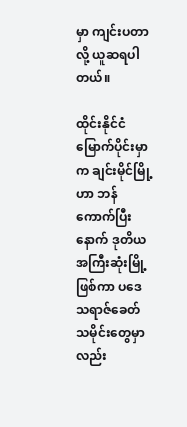မှာ ကျင်းပတာလို့ ယူဆရပါတယ်။

ထိုင်းနိုင်ငံမြောက်ပိုင်းမှာက ချင်းမိုင်မြို့ဟာ ဘန်ကောက်ပြီးနောက် ဒုတိယအကြီးဆုံးမြို့ဖြစ်ကာ ပဒေသရာဇ်ခေတ် သမိုင်းတွေမှာလည်း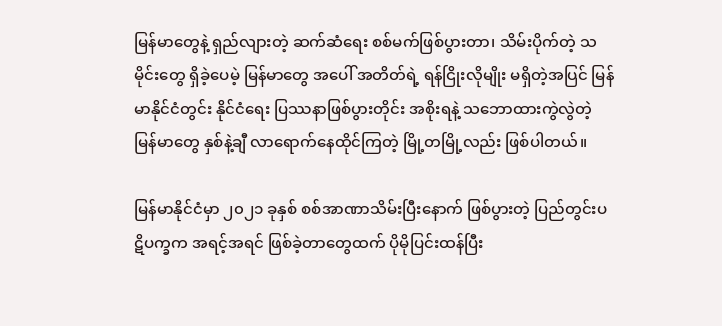မြန်မာတွေနဲ့ ရှည်လျားတဲ့ ဆက်ဆံရေး စစ်မက်ဖြစ်ပွားတာ၊ သိမ်းပိုက်တဲ့ သမိုင်းတွေ ရှိခဲ့ပေမဲ့ မြန်မာတွေ အပေါ် အတိတ်ရဲ့ ရန်ငြိုးလိုမျိုး မရှိတဲ့အပြင် မြန်မာနိုင်ငံတွင်း နိုင်ငံရေး ပြဿနာဖြစ်ပွားတိုင်း အစိုးရနဲ့ သဘောထားကွဲလွဲတဲ့ မြန်မာတွေ နှစ်နဲ့ချီ လာရောက်နေထိုင်ကြတဲ့ မြို့တမြို့လည်း ဖြစ်ပါတယ်။

မြန်မာနိုင်ငံမှာ ၂၀၂၁ ခုနှစ် စစ်အာဏာသိမ်းပြီးနောက် ဖြစ်ပွားတဲ့ ပြည်တွင်းပဋိပက္ခက အရင့်အရင် ဖြစ်ခဲ့တာတွေထက် ပိုမိုပြင်းထန်ပြီး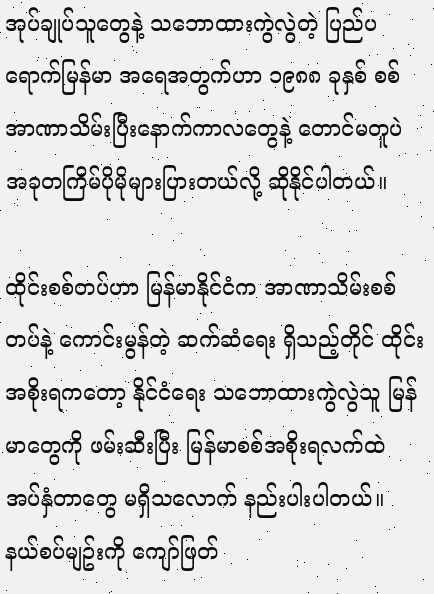အုပ်ချုပ်သူတွေနဲ့ သဘောထားကွဲလွဲတဲ့ ပြည်ပရောက်မြန်မာ အရေအတွက်ဟာ ၁၉၈၈ ခုနှစ် စစ်အာဏာသိမ်းပြီးနောက်ကာလတွေနဲ့ တောင်မတူပဲ အခုတကြိမ်ပိုမိုများပြားတယ်လို့ ဆိုနိုင်ပါတယ်။

ထိုင်းစစ်တပ်ဟာ မြန်မာနိုင်ငံက အာဏာသိမ်းစစ်တပ်နဲ့ ကောင်းမွန်တဲ့ ဆက်ဆံရေး ရှိသည့်တိုင် ထိုင်းအစိုးရကတော့ နိုင်ငံရေး သဘောထားကွဲလွဲသူ မြန်မာတွေကို ဖမ်းဆီးပြီး မြန်မာစစ်အစိုးရလက်ထဲ အပ်နှံတာတွေ မရှိသလောက် နည်းပါးပါတယ်။ နယ်စပ်မျဥ်းကို ကျော်ဖြတ်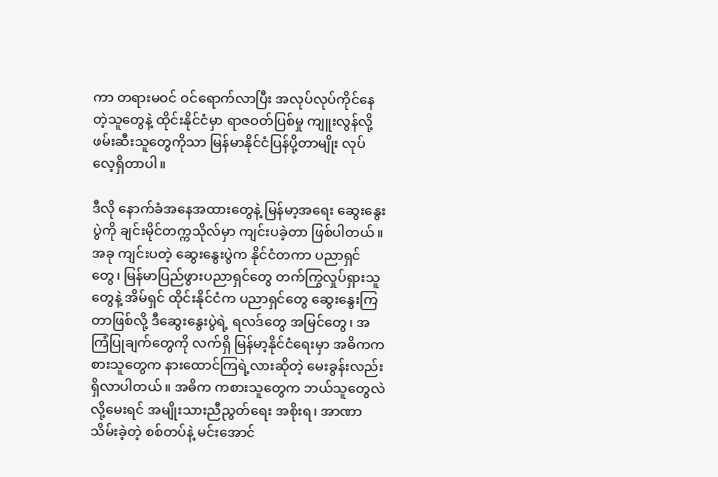ကာ တရားမဝင် ဝင်ရောက်လာပြီး အလုပ်လုပ်ကိုင်နေတဲ့သူတွေနဲ့ ထိုင်းနိုင်ငံမှာ ရာဇဝတ်ပြစ်မှု ကျူးလွန်လို့ဖမ်းဆီးသူတွေကိုသာ မြန်မာနိုင်ငံပြန်ပို့တာမျိုး လုပ်လေ့ရှိတာပါ။

ဒီလို နောက်ခံအနေအထားတွေနဲ့ မြန်မာ့အရေး ဆွေးနွေးပွဲကို ချင်းမိုင်တက္ကသိုလ်မှာ ကျင်းပခဲ့တာ ဖြစ်ပါတယ်။ အခု ကျင်းပတဲ့ ဆွေးနွေးပွဲက နိုင်ငံတကာ ပညာရှင်တွေ၊ မြန်မာပြည်ဖွားပညာရှင်တွေ တက်ကြွလှုပ်ရှားသူတွေနဲ့ အိမ်ရှင် ထိုင်းနိုင်ငံက ပညာရှင်တွေ ဆွေးနွေးကြတာဖြစ်လို့ ဒီဆွေးနွေးပွဲရဲ့ ရလဒ်တွေ အမြင်တွေ၊ အကြံပြုချက်တွေကို လက်ရှိ မြန်မာ့နိုင်ငံရေးမှာ အဓိကကစားသူတွေက နားထောင်ကြရဲ့လားဆိုတဲ့ မေးခွန်းလည်း ရှိလာပါတယ်။ အဓိက ကစားသူတွေက ဘယ်သူတွေလဲလို့မေးရင် အမျိုးသားညီညွတ်ရေး အစိုးရ၊ အာဏာသိမ်းခဲ့တဲ့ စစ်တပ်နဲ့ မင်းအောင်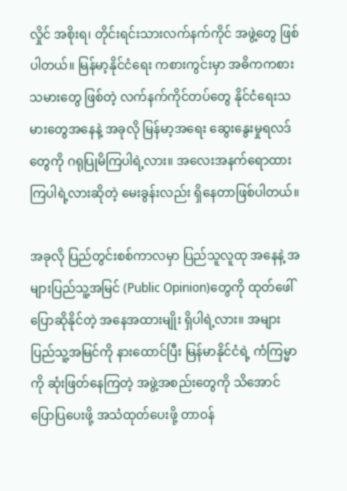လှိုင် အစိုးရ၊ တိုင်းရင်းသားလက်နက်ကိုင် အဖွဲ့တွေ ဖြစ်ပါတယ်။ မြန်မာ့နိုင်ငံရေး ကစားကွင်းမှာ အဓိကကစားသမားတွေ ဖြစ်တဲ့ လက်နက်ကိုင်တပ်တွေ နိုင်ငံရေးသမားတွေအနေနဲ့ အခုလို မြန်မာ့အရေး ဆွေးနွေးမှုရလဒ်တွေကို ဂရုပြုမိကြပါရဲ့လား။ အလေးအနက်ရောထားကြပါရဲ့လားဆိုတဲ့ မေးခွန်းလည်း ရှိနေတာဖြစ်ပါတယ်။

အခုလို ပြည်တွင်းစစ်ကာလမှာ ပြည်သူလူထု အနေနဲ့ အများပြည်သူ့အမြင် (Public Opinion)တွေကို ထုတ်ဖေါ်ပြောဆိုနိုင်တဲ့ အနေအထားမျိုး ရှိပါရဲ့လား။ အများပြည်သူ့အမြင်ကို နားထောင်ပြီး မြန်မာနိုင်ငံရဲ့ ကံကြမ္မာကို ဆုံးဖြတ်နေကြတဲ့ အဖွဲ့အစည်းတွေကို သိအောင်ပြောပြပေးဖို့ အသံထုတ်ပေးဖို့ တာဝန်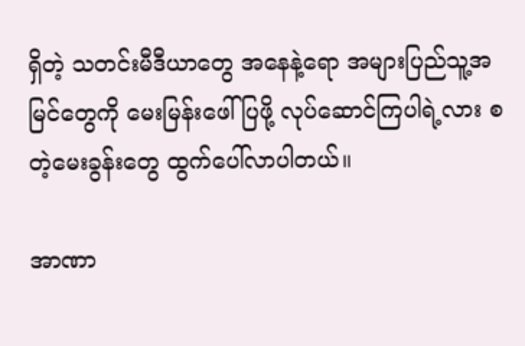ရှိတဲ့ သတင်းမီဒီယာတွေ အနေနဲ့ရော အများပြည်သူ့အမြင်တွေကို မေးမြန်းဖေါ်ပြဖို့ လုပ်ဆောင်ကြပါရဲ့လား စတဲ့မေးခွန်းတွေ ထွက်ပေါ်လာပါတယ်။

အာဏာ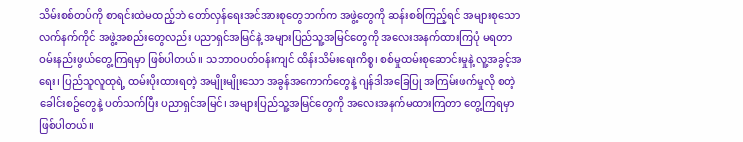သိမ်းစစ်တပ်ကို စာရင်းထဲမထည့်ဘဲ တော်လှန်ရေးအင်အားစုတွေဘက်က အဖွဲ့တွေကို ဆန်းစစ်ကြည့်ရင် အများစုသော လက်နက်ကိုင် အဖွဲ့အစည်းတွေလည်း ပညာရှင်အမြင်နဲ့ အများပြည်သူ့အမြင်တွေကို အလေးအနက်ထားကြပုံ မရတာ ဝမ်းနည်းဖွယ်တွေ့ကြရမှာ ဖြစ်ပါတယ်။ သဘာဝပတ်ဝန်းကျင် ထိန်းသိမ်းရေးကိစ္စ၊ စစ်မှုထမ်းစုဆောင်းမှုနဲ့ လူ့အခွင့်အရေး၊ ပြည်သူလူထုရဲ့ ထမ်းပိုးထားရတဲ့ အမျိုးမျိုးသော အခွန်အကောက်တွေနဲ့ ဂျန်ဒါအခြေပြု အကြမ်းဖက်မှုလို စတဲ့ ခေါင်းစဥ်တွေနဲ့ ပတ်သက်ပြီး ပညာရှင်အမြင်၊ အများပြည်သူ့အမြင်တွေကို အလေးအနက်မထားကြတာ တွေ့ကြရမှာ ဖြစ်ပါတယ်။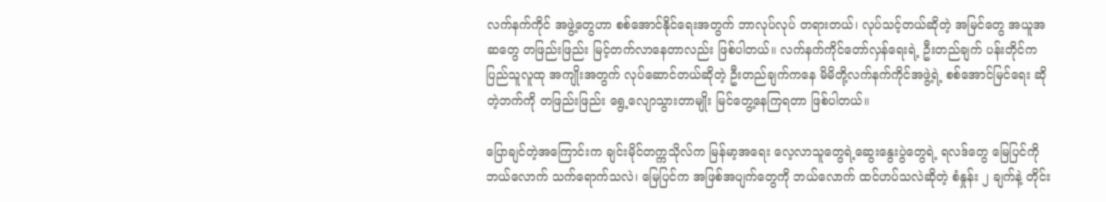လက်နက်ကိုင် အဖွဲ့တွေဟာ စစ်အောင်နိုင်ရေးအတွက် ဘာလုပ်လုပ် တရားတယ်၊ လုပ်သင့်တယ်ဆိုတဲ့ အမြင်တွေ အယူအဆတွေ တဖြည်းဖြည်း မြင့်တက်လာနေတာလည်း ဖြစ်ပါတယ်။ လက်နက်ကိုင်တော်လှန်ရေးရဲ့ ဦးတည်ချက် ပန်းတိုင်က ပြည်သူလူထု အကျိုးအတွက် လုပ်ဆောင်တယ်ဆိုတဲ့ ဦးတည်ချက်ကနေ မိမိတို့လက်နက်ကိုင်အဖွဲ့ရဲ့ စစ်အောင်မြင်ရေး ဆိုတဲ့ဘက်ကို တဖြည်းဖြည်း ရွေ့လျောသွားတာမျိုး မြင်တွေ့နေကြရတာ ဖြစ်ပါတယ်။

ပြောချင်တဲ့အကြောင်းက ချင်းမိုင်တက္ကသိုလ်က မြန်မာ့အရေး လေ့လာသူတွေရဲ့ဆွေးနွေးပွဲတွေရဲ့ ရလဒ်တွေ မြေပြင်ကို ဘယ်လောက် သက်ရောက်သလဲ၊ မြေပြင်က အဖြစ်အပျက်တွေကို ဘယ်လောက် ထင်ဟပ်သလဲဆိုတဲ့ စံနှုန်း ၂ ချက်နဲ့ တိုင်း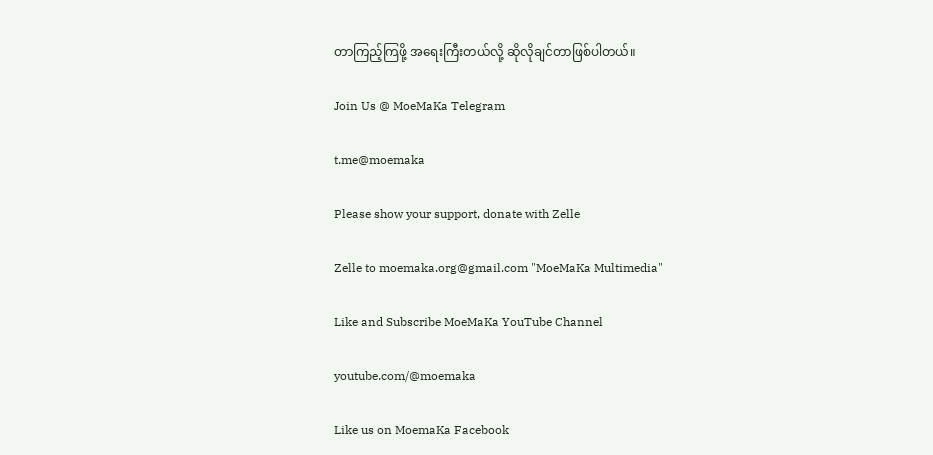တာကြည့်ကြဖို့ အရေးကြီးတယ်လို့ ဆိုလိုချင်တာဖြစ်ပါတယ်။

Join Us @ MoeMaKa Telegram

t.me@moemaka

Please show your support, donate with Zelle

Zelle to moemaka.org@gmail.com "MoeMaKa Multimedia"

Like and Subscribe MoeMaKa YouTube Channel

youtube.com/@moemaka

Like us on MoemaKa Facebook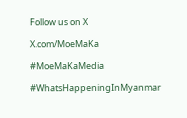Follow us on X

X.com/MoeMaKa

#MoeMaKaMedia

#WhatsHappeningInMyanmar